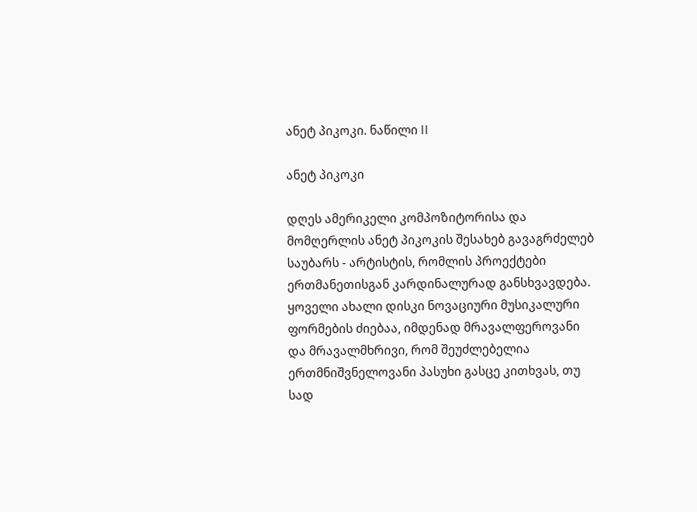ანეტ პიკოკი. ნაწილი II

ანეტ პიკოკი

დღეს ამერიკელი კომპოზიტორისა და მომღერლის ანეტ პიკოკის შესახებ გავაგრძელებ საუბარს - არტისტის, რომლის პროექტები ერთმანეთისგან კარდინალურად განსხვავდება. ყოველი ახალი დისკი ნოვაციური მუსიკალური ფორმების ძიებაა, იმდენად მრავალფეროვანი და მრავალმხრივი, რომ შეუძლებელია ერთმნიშვნელოვანი პასუხი გასცე კითხვას, თუ სად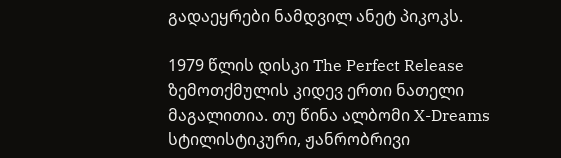გადაეყრები ნამდვილ ანეტ პიკოკს.

1979 წლის დისკი The Perfect Release ზემოთქმულის კიდევ ერთი ნათელი მაგალითია. თუ წინა ალბომი X-Dreams სტილისტიკური, ჟანრობრივი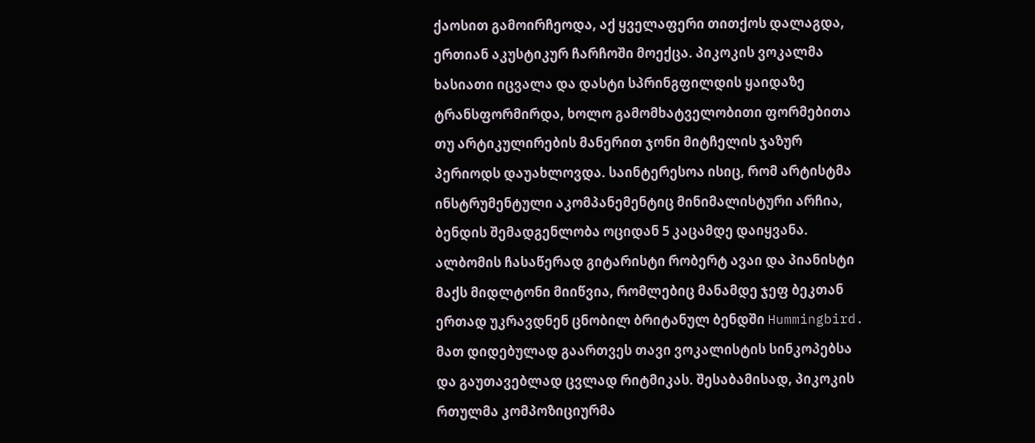ქაოსით გამოირჩეოდა, აქ ყველაფერი თითქოს დალაგდა, ერთიან აკუსტიკურ ჩარჩოში მოექცა. პიკოკის ვოკალმა ხასიათი იცვალა და დასტი სპრინგფილდის ყაიდაზე ტრანსფორმირდა, ხოლო გამომხატველობითი ფორმებითა თუ არტიკულირების მანერით ჯონი მიტჩელის ჯაზურ პერიოდს დაუახლოვდა. საინტერესოა ისიც, რომ არტისტმა ინსტრუმენტული აკომპანემენტიც მინიმალისტური არჩია, ბენდის შემადგენლობა ოციდან 5 კაცამდე დაიყვანა. ალბომის ჩასაწერად გიტარისტი რობერტ ავაი და პიანისტი მაქს მიდლტონი მიიწვია, რომლებიც მანამდე ჯეფ ბეკთან ერთად უკრავდნენ ცნობილ ბრიტანულ ბენდში Hummingbird. მათ დიდებულად გაართვეს თავი ვოკალისტის სინკოპებსა და გაუთავებლად ცვლად რიტმიკას. შესაბამისად, პიკოკის რთულმა კომპოზიციურმა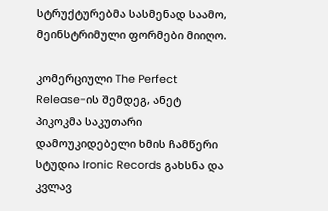სტრუქტურებმა სასმენად საამო, მეინსტრიმული ფორმები მიიღო.

კომერციული The Perfect Release-ის შემდეგ, ანეტ პიკოკმა საკუთარი დამოუკიდებელი ხმის ჩამწერი სტუდია Ironic Records გახსნა და კვლავ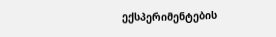ექსპერიმენტების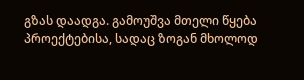გზას დაადგა. გამოუშვა მთელი წყება პროექტებისა, სადაც ზოგან მხოლოდ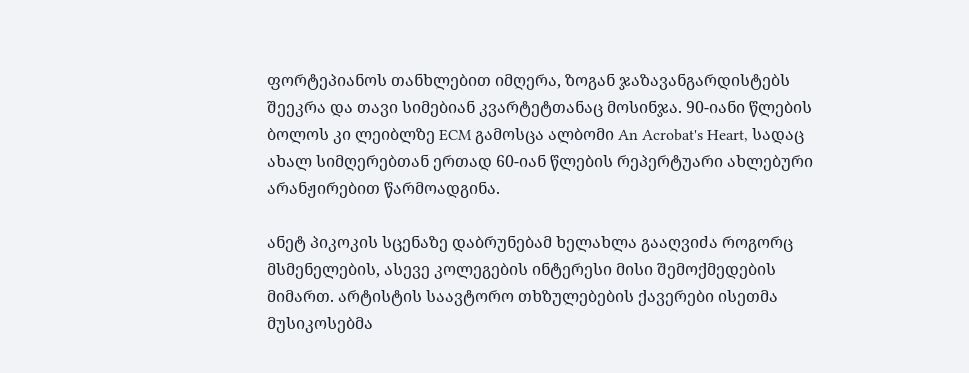ფორტეპიანოს თანხლებით იმღერა, ზოგან ჯაზავანგარდისტებს შეეკრა და თავი სიმებიან კვარტეტთანაც მოსინჯა. 90-იანი წლების ბოლოს კი ლეიბლზე ECM გამოსცა ალბომი An Acrobat's Heart, სადაც ახალ სიმღერებთან ერთად 60-იან წლების რეპერტუარი ახლებური არანჟირებით წარმოადგინა.

ანეტ პიკოკის სცენაზე დაბრუნებამ ხელახლა გააღვიძა როგორც მსმენელების, ასევე კოლეგების ინტერესი მისი შემოქმედების მიმართ. არტისტის საავტორო თხზულებების ქავერები ისეთმა მუსიკოსებმა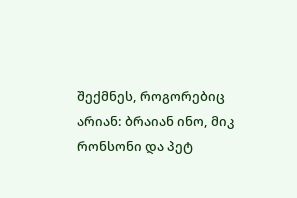შექმნეს, როგორებიც არიან: ბრაიან ინო, მიკ რონსონი და პეტ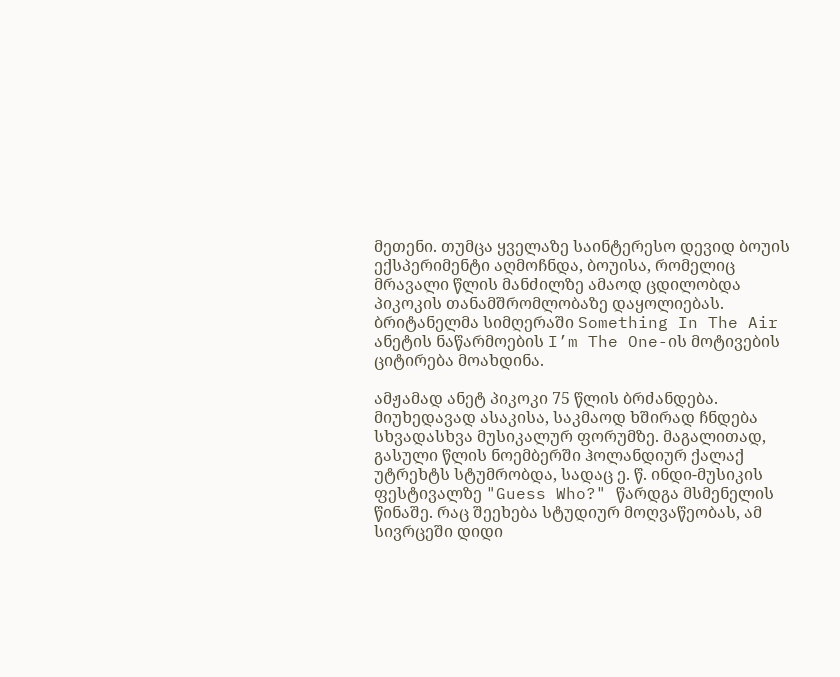მეთენი. თუმცა ყველაზე საინტერესო დევიდ ბოუის ექსპერიმენტი აღმოჩნდა, ბოუისა, რომელიც მრავალი წლის მანძილზე ამაოდ ცდილობდა პიკოკის თანამშრომლობაზე დაყოლიებას. ბრიტანელმა სიმღერაში Something In The Air ანეტის ნაწარმოების I’m The One-ის მოტივების ციტირება მოახდინა.

ამჟამად ანეტ პიკოკი 75 წლის ბრძანდება. მიუხედავად ასაკისა, საკმაოდ ხშირად ჩნდება სხვადასხვა მუსიკალურ ფორუმზე. მაგალითად, გასული წლის ნოემბერში ჰოლანდიურ ქალაქ უტრეხტს სტუმრობდა, სადაც ე. წ. ინდი-მუსიკის ფესტივალზე "Guess Who?" წარდგა მსმენელის წინაშე. რაც შეეხება სტუდიურ მოღვაწეობას, ამ სივრცეში დიდი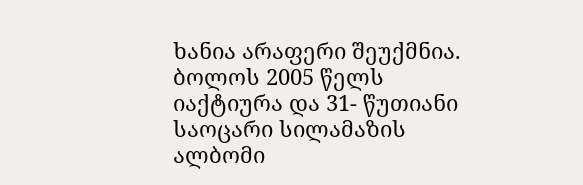ხანია არაფერი შეუქმნია. ბოლოს 2005 წელს იაქტიურა და 31- წუთიანი საოცარი სილამაზის ალბომი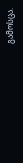გამოსცა.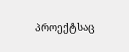პროექტსაც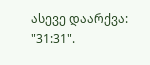ასევე დაარქვა: "31:31".